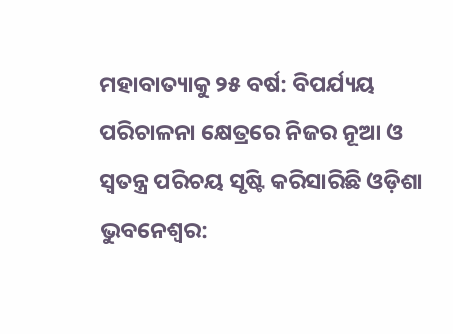ମହାବାତ୍ୟାକୁ ୨୫ ବର୍ଷ: ବିପର୍ଯ୍ୟୟ ପରିଚାଳନା କ୍ଷେତ୍ରରେ ନିଜର ନୂଆ ଓ ସ୍ୱତନ୍ତ୍ର ପରିଚୟ ସୃଷ୍ଟି କରିସାରିଛି ଓଡ଼ିଶା
ଭୁବନେଶ୍ୱର: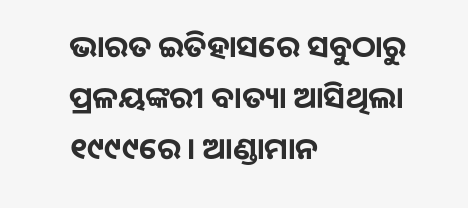ଭାରତ ଇତିହାସରେ ସବୁଠାରୁ ପ୍ରଳୟଙ୍କରୀ ବାତ୍ୟା ଆସିଥିଲା ୧୯୯୯ରେ। ଆଣ୍ଡାମାନ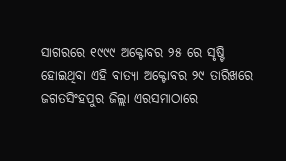ସାଗରରେ ୧୯୯୯ ଅକ୍ଟୋବର ୨୫ ରେ ସୃଷ୍ଟି ହୋଇଥିବା ଏହି ବାତ୍ୟା ଅକ୍ଟୋବର ୨୯ ତାରିଖରେ ଜଗତସିଂହପୁର ଜିଲ୍ଲା ଏରସମାଠାରେ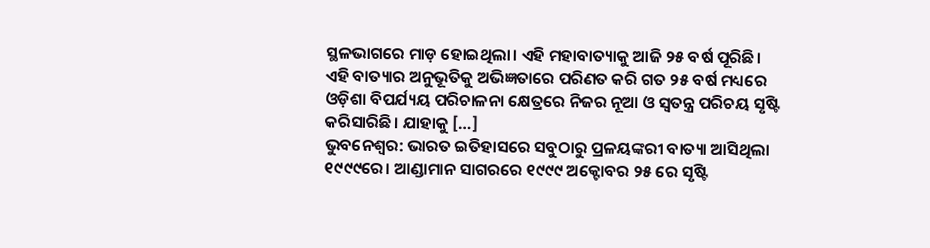ସ୍ଥଳଭାଗରେ ମାଡ଼ ହୋଇଥିଲା। ଏହି ମହାବାତ୍ୟାକୁ ଆଜି ୨୫ ବର୍ଷ ପୂରିଛି। ଏହି ବାତ୍ୟାର ଅନୁଭୂତିକୁ ଅଭିଜ୍ଞତାରେ ପରିଣତ କରି ଗତ ୨୫ ବର୍ଷ ମଧ୍ୟରେ ଓଡ଼ିଶା ବିପର୍ଯ୍ୟୟ ପରିଚାଳନା କ୍ଷେତ୍ରରେ ନିଜର ନୂଆ ଓ ସ୍ୱତନ୍ତ୍ର ପରିଚୟ ସୃଷ୍ଟି କରିସାରିଛି। ଯାହାକୁ […]
ଭୁବନେଶ୍ୱର: ଭାରତ ଇତିହାସରେ ସବୁଠାରୁ ପ୍ରଳୟଙ୍କରୀ ବାତ୍ୟା ଆସିଥିଲା ୧୯୯୯ରେ। ଆଣ୍ଡାମାନ ସାଗରରେ ୧୯୯୯ ଅକ୍ଟୋବର ୨୫ ରେ ସୃଷ୍ଟି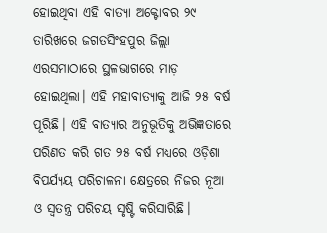ହୋଇଥିବା ଏହି ବାତ୍ୟା ଅକ୍ଟୋବର ୨୯ ତାରିଖରେ ଜଗତସିଂହପୁର ଜିଲ୍ଲା ଏରସମାଠାରେ ସ୍ଥଳଭାଗରେ ମାଡ଼ ହୋଇଥିଲା। ଏହି ମହାବାତ୍ୟାକୁ ଆଜି ୨୫ ବର୍ଷ ପୂରିଛି। ଏହି ବାତ୍ୟାର ଅନୁଭୂତିକୁ ଅଭିଜ୍ଞତାରେ ପରିଣତ କରି ଗତ ୨୫ ବର୍ଷ ମଧ୍ୟରେ ଓଡ଼ିଶା ବିପର୍ଯ୍ୟୟ ପରିଚାଳନା କ୍ଷେତ୍ରରେ ନିଜର ନୂଆ ଓ ସ୍ୱତନ୍ତ୍ର ପରିଚୟ ସୃଷ୍ଟି କରିସାରିଛି।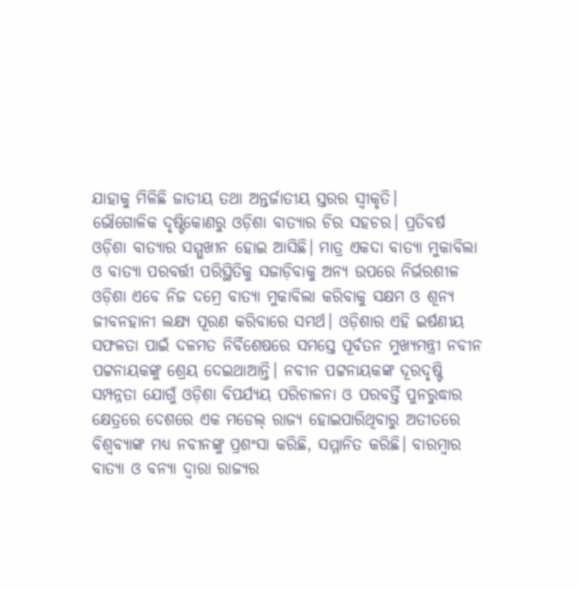ଯାହାକୁ ମିଳିଛି ଜାତୀୟ ତଥା ଅନ୍ତର୍ଜାତୀୟ ସ୍ତରର ସ୍ୱୀକୃତି।
ଭୌଗୋଳିକ ଦୃଷ୍ଟିକୋଣରୁ ଓଡ଼ିଶା ବାତ୍ୟାର ଚିର ସହଚର। ପ୍ରତିବର୍ଷ ଓଡ଼ିଶା ବାତ୍ୟାର ସମ୍ମୁଖୀନ ହୋଇ ଆସିଛି। ମାତ୍ର ଏକଦା ବାତ୍ୟା ମୁକାବିଲା ଓ ବାତ୍ୟା ପରବର୍ତ୍ତୀ ପରିସ୍ଥିତିକୁ ସଜାଡ଼ିବାକୁ ଅନ୍ୟ ଉପରେ ନିର୍ଭରଶୀଳ ଓଡ଼ିଶା ଏବେ ନିଜ ଦମ୍ରେ ବାତ୍ୟା ମୁକାବିଲା କରିବାକୁ ସକ୍ଷମ ଓ ଶୂନ୍ୟ ଜୀବନହାନୀ ଲକ୍ଷ୍ୟ ପୂରଣ କରିବାରେ ସମର୍ଥ। ଓଡ଼ିଶାର ଏହି ଇର୍ଷଣୀୟ ସଫଳତା ପାଇଁ ଦଳମତ ନିର୍ବିଶେଷରେ ସମସ୍ତେ ପୂର୍ବତନ ମୁଖ୍ୟମନ୍ତ୍ରୀ ନବୀନ ପଟ୍ଟନାୟକଙ୍କୁ ଶ୍ରେୟ ଦେଇଥାଆନ୍ତି। ନବୀନ ପଟ୍ଟନାୟକଙ୍କ ଦୂରଦୃଷ୍ଟି ସମ୍ପନ୍ନତା ଯୋଗୁଁ ଓଡ଼ିଶା ବିପର୍ଯ୍ୟୟ ପରିଚାଳନା ଓ ପରବର୍ତ୍ତି ପୁନରୁଦ୍ଧାର କ୍ଷେତ୍ରରେ ଦେଶରେ ଏକ ମଡେଲ୍ ରାଜ୍ୟ ହୋଇପାରିଥିବାରୁ ଅତୀତରେ ବିଶ୍ୱବ୍ୟାଙ୍କ ମଧ୍ୟ ନବୀନଙ୍କୁ ପ୍ରଶଂସା କରିଛି, ସମ୍ମାନିତ କରିଛି। ବାରମ୍ବାର ବାତ୍ୟା ଓ ବନ୍ୟା ଦ୍ୱାରା ରାଜ୍ୟର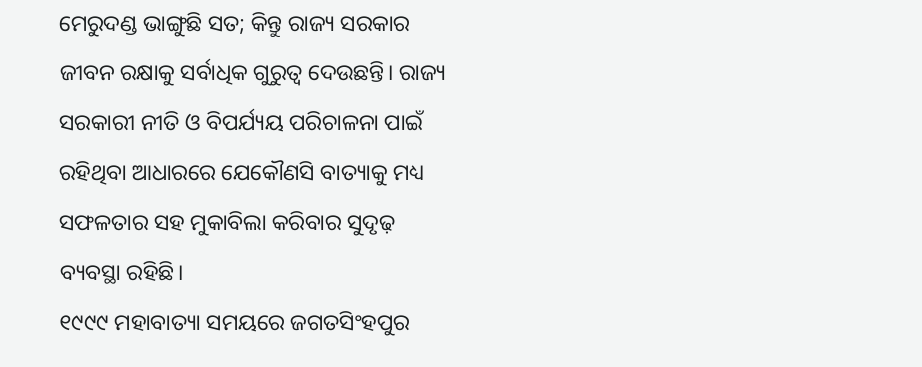ମେରୁଦଣ୍ଡ ଭାଙ୍ଗୁଛି ସତ; କିନ୍ତୁ ରାଜ୍ୟ ସରକାର ଜୀବନ ରକ୍ଷାକୁ ସର୍ବାଧିକ ଗୁରୁତ୍ୱ ଦେଉଛନ୍ତି। ରାଜ୍ୟ ସରକାରୀ ନୀତି ଓ ବିପର୍ଯ୍ୟୟ ପରିଚାଳନା ପାଇଁ ରହିଥିବା ଆଧାରରେ ଯେକୌଣସି ବାତ୍ୟାକୁ ମଧ୍ୟ ସଫଳତାର ସହ ମୁକାବିଲା କରିବାର ସୁଦୃଢ଼ ବ୍ୟବସ୍ଥା ରହିଛି।
୧୯୯୯ ମହାବାତ୍ୟା ସମୟରେ ଜଗତସିଂହପୁର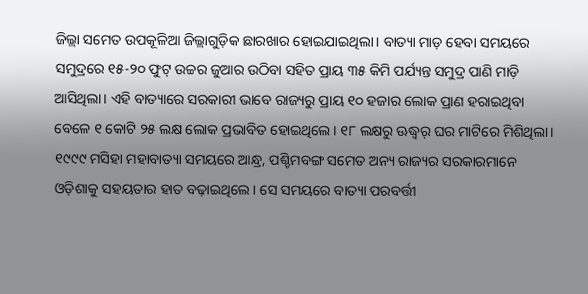ଜିଲ୍ଲା ସମେତ ଉପକୂଳିଆ ଜିଲ୍ଲାଗୁଡ଼ିକ ଛାରଖାର ହୋଇଯାଇଥିଲା। ବାତ୍ୟା ମାଡ଼ ହେବା ସମୟରେ ସମୁଦ୍ରରେ ୧୫-୨୦ ଫୁଟ୍ ଉଚ୍ଚର ଜୁଆର ଉଠିବା ସହିତ ପ୍ରାୟ ୩୫ କିମି ପର୍ଯ୍ୟନ୍ତ ସମୁଦ୍ର ପାଣି ମାଡ଼ି ଆସିଥିଲା। ଏହି ବାତ୍ୟାରେ ସରକାରୀ ଭାବେ ରାଜ୍ୟରୁ ପ୍ରାୟ ୧୦ ହଜାର ଲୋକ ପ୍ରାଣ ହରାଇଥିବା ବେଳେ ୧ କୋଟି ୨୫ ଲକ୍ଷ ଲୋକ ପ୍ରଭାବିତ ହୋଇଥିଲେ। ୧୮ ଲକ୍ଷରୁ ଊଦ୍ଧ୍ୱର୍ ଘର ମାଟିରେ ମିଶିଥିଲା। ୧୯୯୯ ମସିହା ମହାବାତ୍ୟା ସମୟରେ ଆନ୍ଧ୍ର, ପଶ୍ଚିମବଙ୍ଗ ସମେତ ଅନ୍ୟ ରାଜ୍ୟର ସରକାରମାନେ ଓଡ଼ିଶାକୁ ସହୟତାର ହାତ ବଢ଼ାଇଥିଲେ। ସେ ସମୟରେ ବାତ୍ୟା ପରବର୍ତ୍ତୀ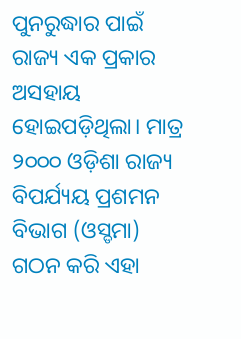ପୁନରୁଦ୍ଧାର ପାଇଁ ରାଜ୍ୟ ଏକ ପ୍ରକାର ଅସହାୟ ହୋଇପଡ଼ିଥିଲା। ମାତ୍ର ୨୦୦୦ ଓଡ଼ିଶା ରାଜ୍ୟ ବିପର୍ଯ୍ୟୟ ପ୍ରଶମନ ବିଭାଗ (ଓସ୍ଡମା) ଗଠନ କରି ଏହା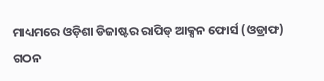ମାଧ୍ୟମରେ ଓଡ଼ିଶା ଡିଜାଷ୍ଟର ରାପିଡ୍ ଆକ୍ସନ ଫୋର୍ସ (ଓଡ୍ରାଫ) ଗଠନ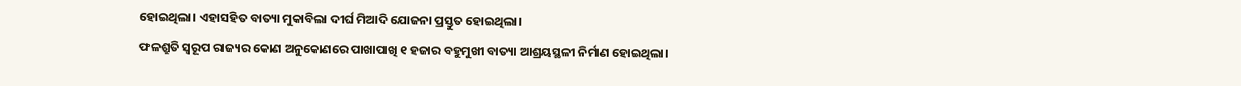ହୋଇଥିଲା। ଏହାସହିତ ବାତ୍ୟା ମୁକାବିଲା ଦୀର୍ଘ ମିଆଦି ଯୋଜନା ପ୍ରସ୍ତୁତ ହୋଇଥିଲା।
ଫଳଶ୍ରୁତି ସ୍ୱରୂପ ରାଜ୍ୟର କୋଣ ଅନୁକୋଣରେ ପାଖାପାଖି ୧ ହଜାର ବହୁମୁଖୀ ବାତ୍ୟା ଆଶ୍ରୟସ୍ଥଳୀ ନିର୍ମାଣ ହୋଇଥିଲା।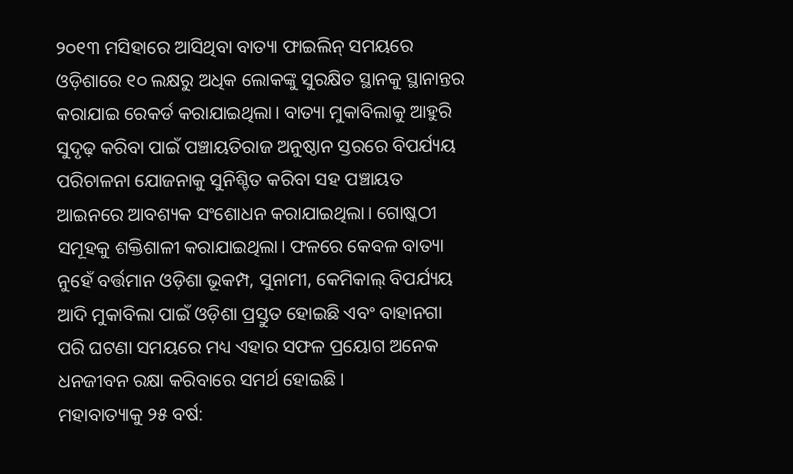୨୦୧୩ ମସିହାରେ ଆସିଥିବା ବାତ୍ୟା ଫାଇଲିନ୍ ସମୟରେ ଓଡ଼ିଶାରେ ୧୦ ଲକ୍ଷରୁ ଅଧିକ ଲୋକଙ୍କୁ ସୁରକ୍ଷିତ ସ୍ଥାନକୁ ସ୍ଥାନାନ୍ତର କରାଯାଇ ରେକର୍ଡ କରାଯାଇଥିଲା। ବାତ୍ୟା ମୁକାବିଲାକୁ ଆହୁରି ସୁଦୃଢ଼ କରିବା ପାଇଁ ପଞ୍ଚାୟତିରାଜ ଅନୁଷ୍ଠାନ ସ୍ତରରେ ବିପର୍ଯ୍ୟୟ ପରିଚାଳନା ଯୋଜନାକୁ ସୁନିଶ୍ଚିତ କରିବା ସହ ପଞ୍ଚାୟତ ଆଇନରେ ଆବଶ୍ୟକ ସଂଶୋଧନ କରାଯାଇଥିଲା। ଗୋଷ୍କଠୀ ସମୂହକୁ ଶକ୍ତିଶାଳୀ କରାଯାଇଥିଲା। ଫଳରେ କେବଳ ବାତ୍ୟା ନୁହେଁ ବର୍ତ୍ତମାନ ଓଡ଼ିଶା ଭୂକମ୍ପ, ସୁନାମୀ, କେମିକାଲ୍ ବିପର୍ଯ୍ୟୟ ଆଦି ମୁକାବିଲା ପାଇଁ ଓଡ଼ିଶା ପ୍ରସ୍ତୁତ ହୋଇଛି ଏବଂ ବାହାନଗା ପରି ଘଟଣା ସମୟରେ ମଧ୍ୟ ଏହାର ସଫଳ ପ୍ରୟୋଗ ଅନେକ ଧନଜୀବନ ରକ୍ଷା କରିବାରେ ସମର୍ଥ ହୋଇଛି।
ମହାବାତ୍ୟାକୁ ୨୫ ବର୍ଷ: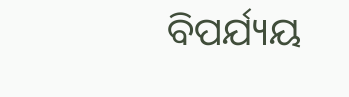ବିପର୍ଯ୍ୟୟ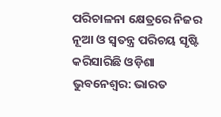ପରିଚାଳନା କ୍ଷେତ୍ରରେ ନିଜର ନୂଆ ଓ ସ୍ୱତନ୍ତ୍ର ପରିଚୟ ସୃଷ୍ଟି କରିସାରିଛି ଓଡ଼ିଶା
ଭୁବନେଶ୍ୱର: ଭାରତ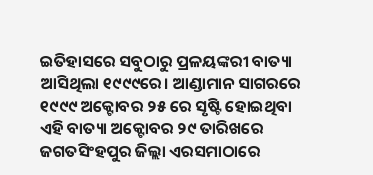ଇତିହାସରେ ସବୁଠାରୁ ପ୍ରଳୟଙ୍କରୀ ବାତ୍ୟା ଆସିଥିଲା ୧୯୯୯ରେ। ଆଣ୍ଡାମାନ ସାଗରରେ ୧୯୯୯ ଅକ୍ଟୋବର ୨୫ ରେ ସୃଷ୍ଟି ହୋଇଥିବା ଏହି ବାତ୍ୟା ଅକ୍ଟୋବର ୨୯ ତାରିଖରେ ଜଗତସିଂହପୁର ଜିଲ୍ଲା ଏରସମାଠାରେ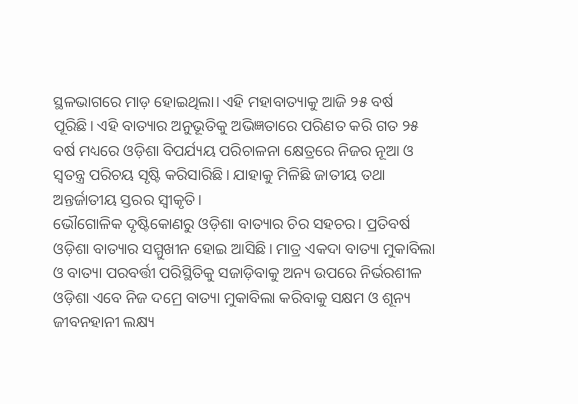ସ୍ଥଳଭାଗରେ ମାଡ଼ ହୋଇଥିଲା। ଏହି ମହାବାତ୍ୟାକୁ ଆଜି ୨୫ ବର୍ଷ ପୂରିଛି। ଏହି ବାତ୍ୟାର ଅନୁଭୂତିକୁ ଅଭିଜ୍ଞତାରେ ପରିଣତ କରି ଗତ ୨୫ ବର୍ଷ ମଧ୍ୟରେ ଓଡ଼ିଶା ବିପର୍ଯ୍ୟୟ ପରିଚାଳନା କ୍ଷେତ୍ରରେ ନିଜର ନୂଆ ଓ ସ୍ୱତନ୍ତ୍ର ପରିଚୟ ସୃଷ୍ଟି କରିସାରିଛି। ଯାହାକୁ ମିଳିଛି ଜାତୀୟ ତଥା ଅନ୍ତର୍ଜାତୀୟ ସ୍ତରର ସ୍ୱୀକୃତି।
ଭୌଗୋଳିକ ଦୃଷ୍ଟିକୋଣରୁ ଓଡ଼ିଶା ବାତ୍ୟାର ଚିର ସହଚର। ପ୍ରତିବର୍ଷ ଓଡ଼ିଶା ବାତ୍ୟାର ସମ୍ମୁଖୀନ ହୋଇ ଆସିଛି। ମାତ୍ର ଏକଦା ବାତ୍ୟା ମୁକାବିଲା ଓ ବାତ୍ୟା ପରବର୍ତ୍ତୀ ପରିସ୍ଥିତିକୁ ସଜାଡ଼ିବାକୁ ଅନ୍ୟ ଉପରେ ନିର୍ଭରଶୀଳ ଓଡ଼ିଶା ଏବେ ନିଜ ଦମ୍ରେ ବାତ୍ୟା ମୁକାବିଲା କରିବାକୁ ସକ୍ଷମ ଓ ଶୂନ୍ୟ ଜୀବନହାନୀ ଲକ୍ଷ୍ୟ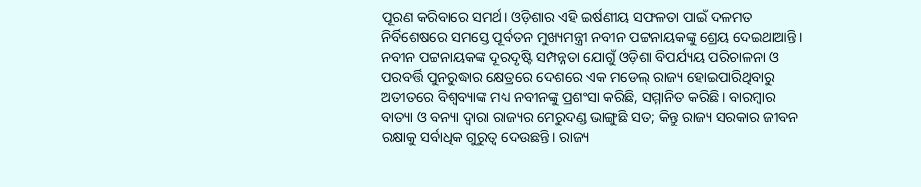ପୂରଣ କରିବାରେ ସମର୍ଥ। ଓଡ଼ିଶାର ଏହି ଇର୍ଷଣୀୟ ସଫଳତା ପାଇଁ ଦଳମତ ନିର୍ବିଶେଷରେ ସମସ୍ତେ ପୂର୍ବତନ ମୁଖ୍ୟମନ୍ତ୍ରୀ ନବୀନ ପଟ୍ଟନାୟକଙ୍କୁ ଶ୍ରେୟ ଦେଇଥାଆନ୍ତି। ନବୀନ ପଟ୍ଟନାୟକଙ୍କ ଦୂରଦୃଷ୍ଟି ସମ୍ପନ୍ନତା ଯୋଗୁଁ ଓଡ଼ିଶା ବିପର୍ଯ୍ୟୟ ପରିଚାଳନା ଓ ପରବର୍ତ୍ତି ପୁନରୁଦ୍ଧାର କ୍ଷେତ୍ରରେ ଦେଶରେ ଏକ ମଡେଲ୍ ରାଜ୍ୟ ହୋଇପାରିଥିବାରୁ ଅତୀତରେ ବିଶ୍ୱବ୍ୟାଙ୍କ ମଧ୍ୟ ନବୀନଙ୍କୁ ପ୍ରଶଂସା କରିଛି, ସମ୍ମାନିତ କରିଛି। ବାରମ୍ବାର ବାତ୍ୟା ଓ ବନ୍ୟା ଦ୍ୱାରା ରାଜ୍ୟର ମେରୁଦଣ୍ଡ ଭାଙ୍ଗୁଛି ସତ; କିନ୍ତୁ ରାଜ୍ୟ ସରକାର ଜୀବନ ରକ୍ଷାକୁ ସର୍ବାଧିକ ଗୁରୁତ୍ୱ ଦେଉଛନ୍ତି। ରାଜ୍ୟ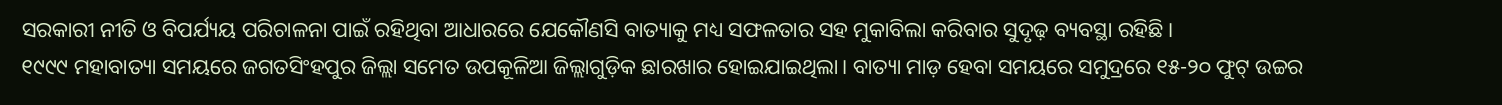ସରକାରୀ ନୀତି ଓ ବିପର୍ଯ୍ୟୟ ପରିଚାଳନା ପାଇଁ ରହିଥିବା ଆଧାରରେ ଯେକୌଣସି ବାତ୍ୟାକୁ ମଧ୍ୟ ସଫଳତାର ସହ ମୁକାବିଲା କରିବାର ସୁଦୃଢ଼ ବ୍ୟବସ୍ଥା ରହିଛି।
୧୯୯୯ ମହାବାତ୍ୟା ସମୟରେ ଜଗତସିଂହପୁର ଜିଲ୍ଲା ସମେତ ଉପକୂଳିଆ ଜିଲ୍ଲାଗୁଡ଼ିକ ଛାରଖାର ହୋଇଯାଇଥିଲା। ବାତ୍ୟା ମାଡ଼ ହେବା ସମୟରେ ସମୁଦ୍ରରେ ୧୫-୨୦ ଫୁଟ୍ ଉଚ୍ଚର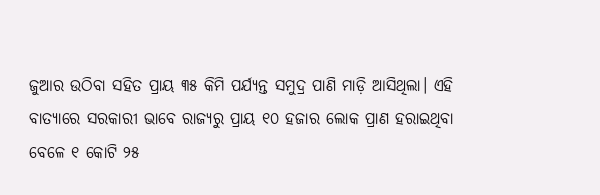ଜୁଆର ଉଠିବା ସହିତ ପ୍ରାୟ ୩୫ କିମି ପର୍ଯ୍ୟନ୍ତ ସମୁଦ୍ର ପାଣି ମାଡ଼ି ଆସିଥିଲା। ଏହି ବାତ୍ୟାରେ ସରକାରୀ ଭାବେ ରାଜ୍ୟରୁ ପ୍ରାୟ ୧୦ ହଜାର ଲୋକ ପ୍ରାଣ ହରାଇଥିବା ବେଳେ ୧ କୋଟି ୨୫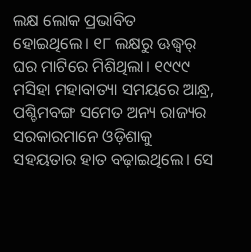ଲକ୍ଷ ଲୋକ ପ୍ରଭାବିତ ହୋଇଥିଲେ। ୧୮ ଲକ୍ଷରୁ ଊଦ୍ଧ୍ୱର୍ ଘର ମାଟିରେ ମିଶିଥିଲା। ୧୯୯୯ ମସିହା ମହାବାତ୍ୟା ସମୟରେ ଆନ୍ଧ୍ର, ପଶ୍ଚିମବଙ୍ଗ ସମେତ ଅନ୍ୟ ରାଜ୍ୟର ସରକାରମାନେ ଓଡ଼ିଶାକୁ ସହୟତାର ହାତ ବଢ଼ାଇଥିଲେ। ସେ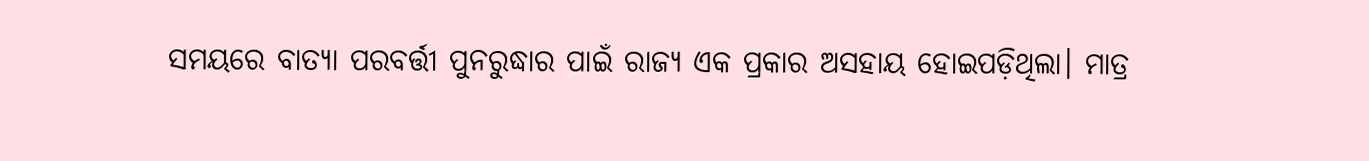ସମୟରେ ବାତ୍ୟା ପରବର୍ତ୍ତୀ ପୁନରୁଦ୍ଧାର ପାଇଁ ରାଜ୍ୟ ଏକ ପ୍ରକାର ଅସହାୟ ହୋଇପଡ଼ିଥିଲା। ମାତ୍ର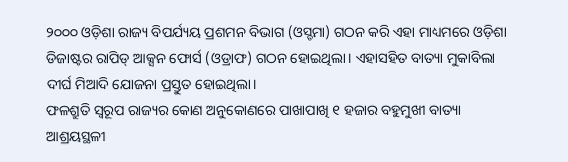୨୦୦୦ ଓଡ଼ିଶା ରାଜ୍ୟ ବିପର୍ଯ୍ୟୟ ପ୍ରଶମନ ବିଭାଗ (ଓସ୍ଡମା) ଗଠନ କରି ଏହା ମାଧ୍ୟମରେ ଓଡ଼ିଶା ଡିଜାଷ୍ଟର ରାପିଡ୍ ଆକ୍ସନ ଫୋର୍ସ (ଓଡ୍ରାଫ) ଗଠନ ହୋଇଥିଲା। ଏହାସହିତ ବାତ୍ୟା ମୁକାବିଲା ଦୀର୍ଘ ମିଆଦି ଯୋଜନା ପ୍ରସ୍ତୁତ ହୋଇଥିଲା।
ଫଳଶ୍ରୁତି ସ୍ୱରୂପ ରାଜ୍ୟର କୋଣ ଅନୁକୋଣରେ ପାଖାପାଖି ୧ ହଜାର ବହୁମୁଖୀ ବାତ୍ୟା ଆଶ୍ରୟସ୍ଥଳୀ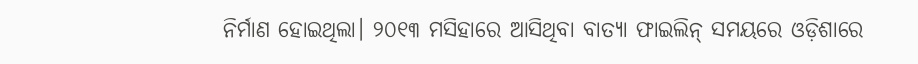ନିର୍ମାଣ ହୋଇଥିଲା। ୨୦୧୩ ମସିହାରେ ଆସିଥିବା ବାତ୍ୟା ଫାଇଲିନ୍ ସମୟରେ ଓଡ଼ିଶାରେ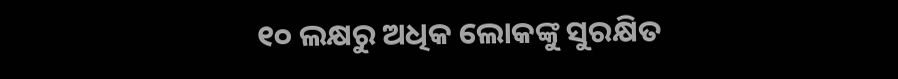୧୦ ଲକ୍ଷରୁ ଅଧିକ ଲୋକଙ୍କୁ ସୁରକ୍ଷିତ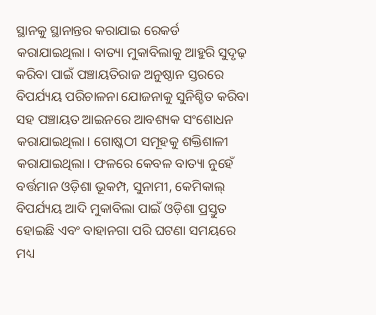ସ୍ଥାନକୁ ସ୍ଥାନାନ୍ତର କରାଯାଇ ରେକର୍ଡ କରାଯାଇଥିଲା। ବାତ୍ୟା ମୁକାବିଲାକୁ ଆହୁରି ସୁଦୃଢ଼ କରିବା ପାଇଁ ପଞ୍ଚାୟତିରାଜ ଅନୁଷ୍ଠାନ ସ୍ତରରେ ବିପର୍ଯ୍ୟୟ ପରିଚାଳନା ଯୋଜନାକୁ ସୁନିଶ୍ଚିତ କରିବା ସହ ପଞ୍ଚାୟତ ଆଇନରେ ଆବଶ୍ୟକ ସଂଶୋଧନ କରାଯାଇଥିଲା। ଗୋଷ୍କଠୀ ସମୂହକୁ ଶକ୍ତିଶାଳୀ କରାଯାଇଥିଲା। ଫଳରେ କେବଳ ବାତ୍ୟା ନୁହେଁ ବର୍ତ୍ତମାନ ଓଡ଼ିଶା ଭୂକମ୍ପ, ସୁନାମୀ, କେମିକାଲ୍ ବିପର୍ଯ୍ୟୟ ଆଦି ମୁକାବିଲା ପାଇଁ ଓଡ଼ିଶା ପ୍ରସ୍ତୁତ ହୋଇଛି ଏବଂ ବାହାନଗା ପରି ଘଟଣା ସମୟରେ ମଧ୍ୟ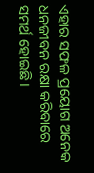ଏହାର ସଫଳ ପ୍ରୟୋଗ ଅନେକ ଧନଜୀବନ ରକ୍ଷା କରିବାରେ ସମର୍ଥ ହୋଇଛି।